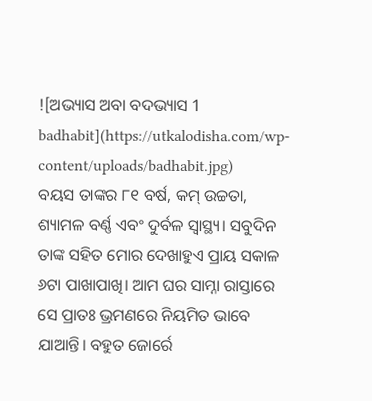![ଅଭ୍ୟାସ ଅବା ବଦଭ୍ୟାସ 1 badhabit](https://utkalodisha.com/wp-content/uploads/badhabit.jpg)
ବୟସ ତାଙ୍କର ୮୧ ବର୍ଷ, କମ୍ ଉଚ୍ଚତା, ଶ୍ୟାମଳ ବର୍ଣ୍ଣ ଏବଂ ଦୁର୍ବଳ ସ୍ୱାସ୍ଥ୍ୟ। ସବୁଦିନ ତାଙ୍କ ସହିତ ମୋର ଦେଖାହୁଏ ପ୍ରାୟ ସକାଳ ୬ଟା ପାଖାପାଖି। ଆମ ଘର ସାମ୍ନା ରାସ୍ତାରେ ସେ ପ୍ରାତଃ ଭ୍ରମଣରେ ନିୟମିତ ଭାବେ ଯାଆନ୍ତି। ବହୁତ ଜୋର୍ରେ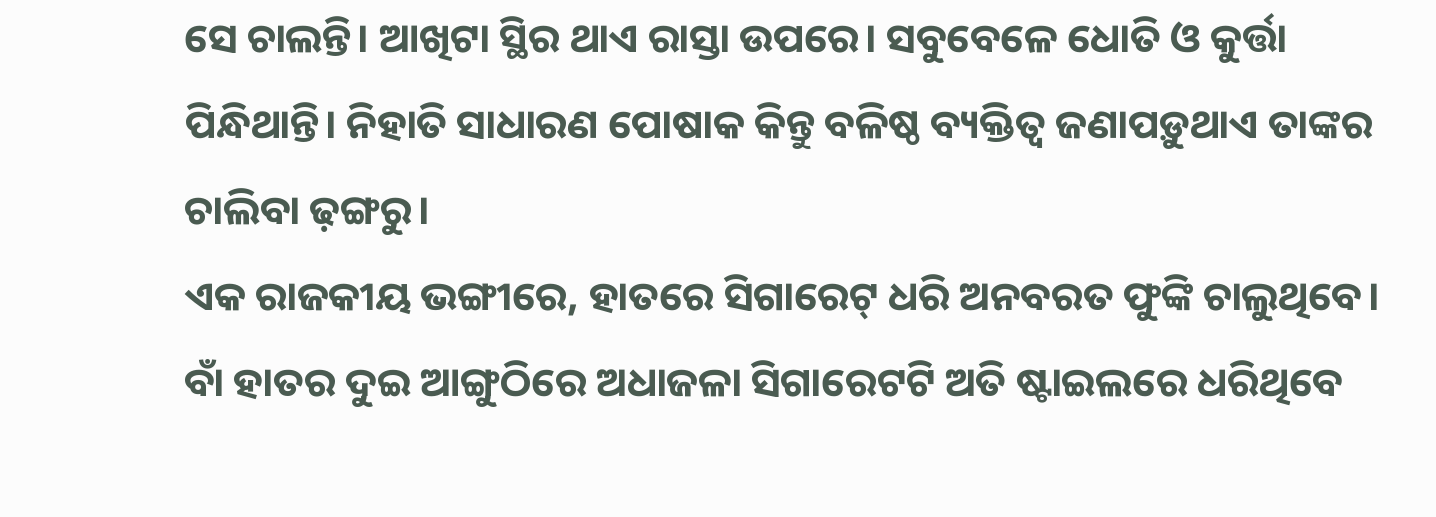ସେ ଚାଲନ୍ତି। ଆଖିଟା ସ୍ଥିର ଥାଏ ରାସ୍ତା ଉପରେ। ସବୁବେଳେ ଧୋତି ଓ କୁର୍ତ୍ତା ପିନ୍ଧିଥାନ୍ତି। ନିହାତି ସାଧାରଣ ପୋଷାକ କିନ୍ତୁ ବଳିଷ୍ଠ ବ୍ୟକ୍ତିତ୍ୱ ଜଣାପଡ଼ୁଥାଏ ତାଙ୍କର ଚାଲିବା ଢ଼ଙ୍ଗରୁ।
ଏକ ରାଜକୀୟ ଭଙ୍ଗୀରେ, ହାତରେ ସିଗାରେଟ୍ ଧରି ଅନବରତ ଫୁଙ୍କି ଚାଲୁଥିବେ। ବାଁ ହାତର ଦୁଇ ଆଙ୍ଗୁଠିରେ ଅଧାଜଳା ସିଗାରେଟଟି ଅତି ଷ୍ଟାଇଲରେ ଧରିଥିବେ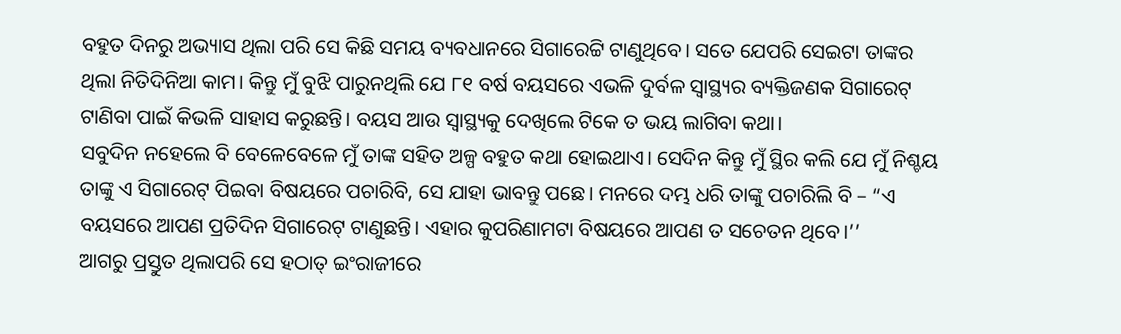ବହୁତ ଦିନରୁ ଅଭ୍ୟାସ ଥିଲା ପରି ସେ କିଛି ସମୟ ବ୍ୟବଧାନରେ ସିଗାରେଟ୍ଟି ଟାଣୁଥିବେ। ସତେ ଯେପରି ସେଇଟା ତାଙ୍କର ଥିଲା ନିତିଦିନିଆ କାମ। କିନ୍ତୁ ମୁଁ ବୁଝି ପାରୁନଥିଲି ଯେ ୮୧ ବର୍ଷ ବୟସରେ ଏଭଳି ଦୁର୍ବଳ ସ୍ୱାସ୍ଥ୍ୟର ବ୍ୟକ୍ତିଜଣକ ସିଗାରେଟ୍ ଟାଣିବା ପାଇଁ କିଭଳି ସାହାସ କରୁଛନ୍ତି। ବୟସ ଆଉ ସ୍ୱାସ୍ଥ୍ୟକୁ ଦେଖିଲେ ଟିକେ ତ ଭୟ ଲାଗିବା କଥା।
ସବୁଦିନ ନହେଲେ ବି ବେଳେବେଳେ ମୁଁ ତାଙ୍କ ସହିତ ଅଳ୍ପ ବହୁତ କଥା ହୋଇଥାଏ। ସେଦିନ କିନ୍ତୁ ମୁଁ ସ୍ଥିର କଲି ଯେ ମୁଁ ନିଶ୍ଚୟ ତାଙ୍କୁ ଏ ସିଗାରେଟ୍ ପିଇବା ବିଷୟରେ ପଚାରିବି, ସେ ଯାହା ଭାବନ୍ତୁ ପଛେ। ମନରେ ଦମ୍ଭ ଧରି ତାଙ୍କୁ ପଚାରିଲି ବି – “ଏ ବୟସରେ ଆପଣ ପ୍ରତିଦିନ ସିଗାରେଟ୍ ଟାଣୁଛନ୍ତି। ଏହାର କୁପରିଣାମଟା ବିଷୟରେ ଆପଣ ତ ସଚେତନ ଥିବେ।’’
ଆଗରୁ ପ୍ରସ୍ତୁତ ଥିଲାପରି ସେ ହଠାତ୍ ଇଂରାଜୀରେ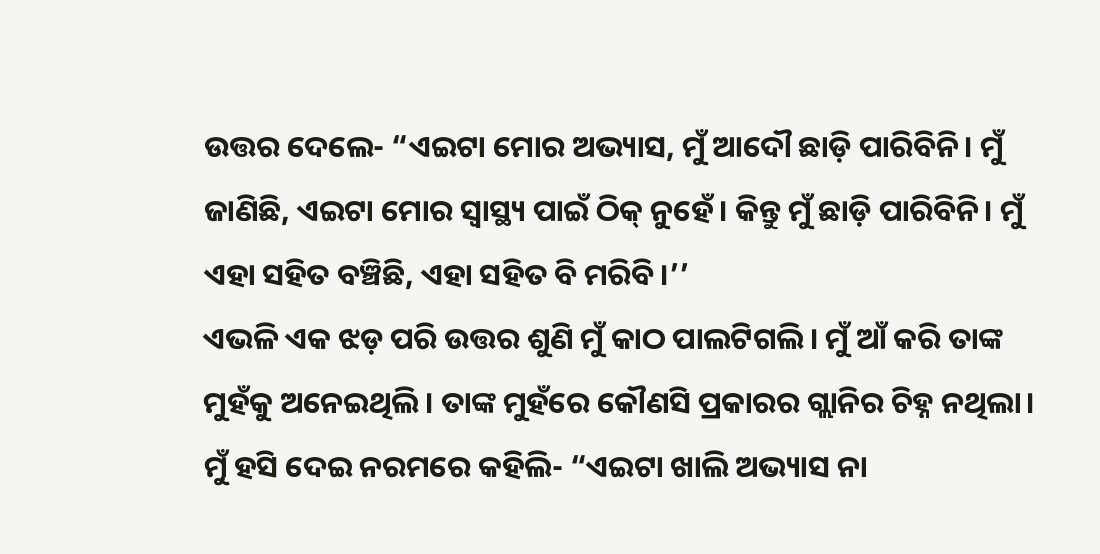ଉତ୍ତର ଦେଲେ- “ଏଇଟା ମୋର ଅଭ୍ୟାସ, ମୁଁ ଆଦୌ ଛାଡ଼ି ପାରିବିନି। ମୁଁ ଜାଣିଛି, ଏଇଟା ମୋର ସ୍ୱାସ୍ଥ୍ୟ ପାଇଁ ଠିକ୍ ନୁହେଁ। କିନ୍ତୁ ମୁଁ ଛାଡ଼ି ପାରିବିନି। ମୁଁ ଏହା ସହିତ ବଞ୍ଚିଛି, ଏହା ସହିତ ବି ମରିବି।’’
ଏଭଳି ଏକ ଝଡ଼ ପରି ଉତ୍ତର ଶୁଣି ମୁଁ କାଠ ପାଲଟିଗଲି। ମୁଁ ଆଁ କରି ତାଙ୍କ ମୁହଁକୁ ଅନେଇଥିଲି। ତାଙ୍କ ମୁହଁରେ କୌଣସି ପ୍ରକାରର ଗ୍ଲାନିର ଚିହ୍ନ ନଥିଲା। ମୁଁ ହସି ଦେଇ ନରମରେ କହିଲି- “ଏଇଟା ଖାଲି ଅଭ୍ୟାସ ନା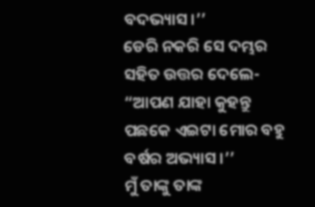ବଦଭ୍ୟାସ।’’
ଡେରି ନକରି ସେ ଦମ୍ଭର ସହିତ ଉତ୍ତର ଦେଲେ- “ଆପଣ ଯାହା କୁହନ୍ତୁ ପଛକେ ଏଇଟା ମୋର ବହୁ ବର୍ଷର ଅଭ୍ୟାସ।’’
ମୁଁ ତାଙ୍କୁ ତାଙ୍କ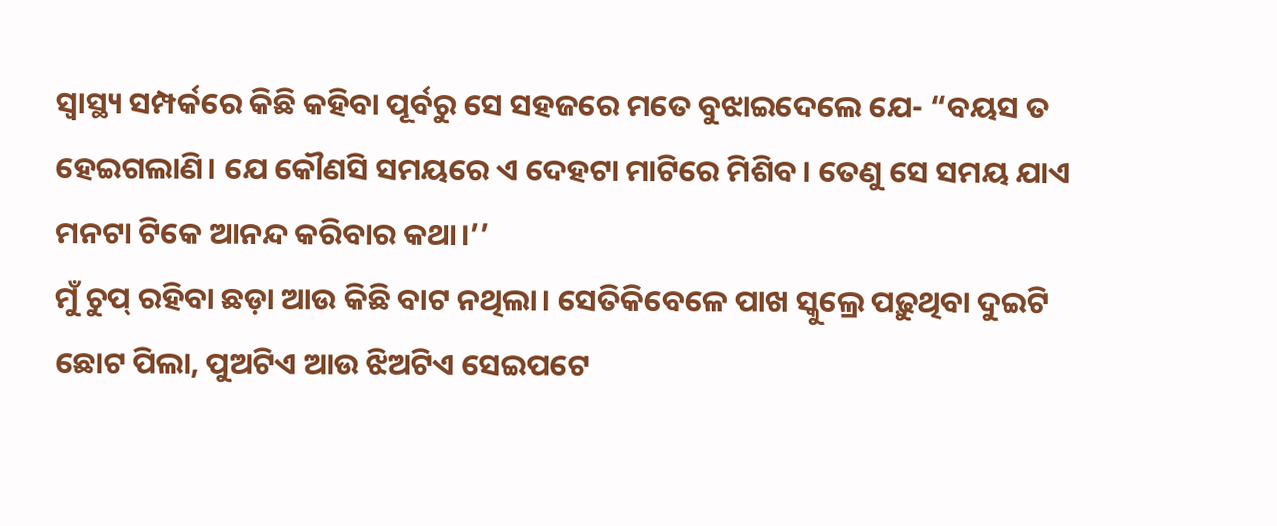ସ୍ୱାସ୍ଥ୍ୟ ସମ୍ପର୍କରେ କିଛି କହିବା ପୂର୍ବରୁ ସେ ସହଜରେ ମତେ ବୁଝାଇଦେଲେ ଯେ- “ବୟସ ତ ହେଇଗଲାଣି। ଯେ କୌଣସି ସମୟରେ ଏ ଦେହଟା ମାଟିରେ ମିଶିବ। ତେଣୁ ସେ ସମୟ ଯାଏ ମନଟା ଟିକେ ଆନନ୍ଦ କରିବାର କଥା।’’
ମୁଁ ଚୁପ୍ ରହିବା ଛଡ଼ା ଆଉ କିଛି ବାଟ ନଥିଲା। ସେତିକିବେଳେ ପାଖ ସ୍କୁଲ୍ରେ ପଢ଼ୁଥିବା ଦୁଇଟି ଛୋଟ ପିଲା, ପୁଅଟିଏ ଆଉ ଝିଅଟିଏ ସେଇପଟେ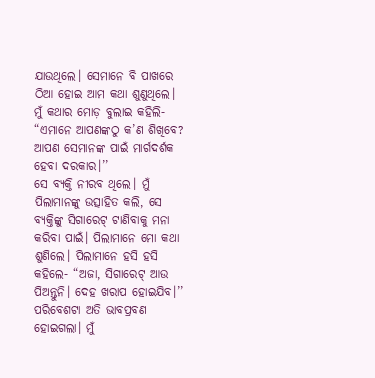ଯାଉଥିଲେ। ସେମାନେ ବି ପାଖରେ ଠିଆ ହୋଇ ଆମ କଥା ଶୁଣୁଥିଲେ। ମୁଁ କଥାର ମୋଡ଼ ବୁଲାଇ କହିଲି- “ଏମାନେ ଆପଣଙ୍କଠୁ କ’ଣ ଶିଖିବେ? ଆପଣ ସେମାନଙ୍କ ପାଇଁ ମାର୍ଗଦର୍ଶକ ହେବା ଦରକାର।’’
ସେ ବ୍ୟକ୍ତି ନୀରବ ଥିଲେ। ମୁଁ ପିଲାମାନଙ୍କୁ ଉତ୍ସାହିତ କଲି, ସେ ବ୍ୟକ୍ତିଙ୍କୁ ସିଗାରେଟ୍ ଟାଣିବାକୁ ମନା କରିବା ପାଇଁ। ପିଲାମାନେ ମୋ କଥା ଶୁଣିଲେ। ପିଲାମାନେ ହସି ହସି କହିଲେ- “ଅଜା, ସିଗାରେଟ୍ ଆଉ ପିଅନ୍ତୁନି। ଦେହ ଖରାପ ହୋଇଯିବ।’’
ପରିବେଶଟା ଅତି ଭାବପ୍ରବଣ ହୋଇଗଲା। ମୁଁ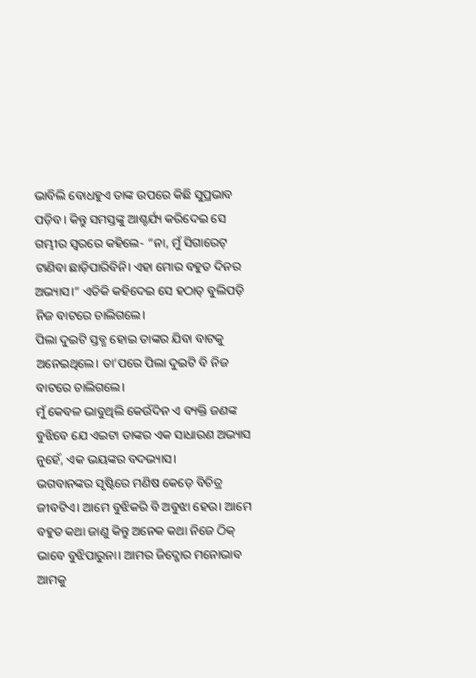ଭାବିଲି ବୋଧହୁଏ ତାଙ୍କ ଉପରେ କିଛି ସୁପ୍ରଭାବ ପଡ଼ିବ। କିନ୍ତୁ ସମସ୍ତଙ୍କୁ ଆଶ୍ଚର୍ଯ୍ୟ କରିଦେଇ ସେ ଗମ୍ଭୀର ସ୍ୱରରେ କହିଲେ- “ନା, ମୁଁ ସିଗାରେଟ୍ ଟାଣିବା ଛାଡ଼ିପାରିବିନି। ଏହା ମୋର ବହୁତ ଦିନର ଅଭ୍ୟାସ।” ଏତିକି କହିଦେଇ ସେ ହଠାତ୍ ବୁଲିପଡ଼ି ନିଜ ବାଟରେ ଚାଲିଗଲେ।
ପିଲା ଦୁଇଟି ସ୍ତବ୍ଧ ହୋଇ ତାଙ୍କର ଯିବା ବାଟକୁ ଅନେଇଥିଲେ। ତା’ପରେ ପିଲା ଦୁଇଟି ବି ନିଜ ବାଟରେ ଚାଲିଗଲେ।
ମୁଁ କେବଳ ଭାବୁଥିଲି କେଉଁଦିନ ଏ ବ୍ୟକ୍ତି ଜଣଙ୍କ ବୁଝିବେ ଯେ ଏଇଟା ତାଙ୍କର ଏକ ସାଧାରଣ ଅଭ୍ୟାସ ନୁହେଁ, ଏକ ଭୟଙ୍କର ବଦଭ୍ୟାସ।
ଭଗବାନଙ୍କର ସୃଷ୍ଟିରେ ମଣିଷ କେଡ଼େ ବିଚିତ୍ର ଜୀବଟିଏ। ଆମେ ବୁଝିକରି ବି ଅବୁଝା ହେଉ। ଆମେ ବହୁତ କଥା ଜାଣୁ କିନ୍ତୁ ଅନେକ କଥା ନିଜେ ଠିକ୍ ଭାବେ ବୁଝିପାରୁନା। ଆମର ଜିଦ୍ଖୋର ମନୋଭାବ ଆମକୁ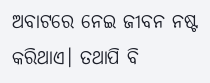ଅବାଟରେ ନେଇ ଜୀବନ ନଷ୍ଟ କରିଥାଏ। ତଥାପି ବି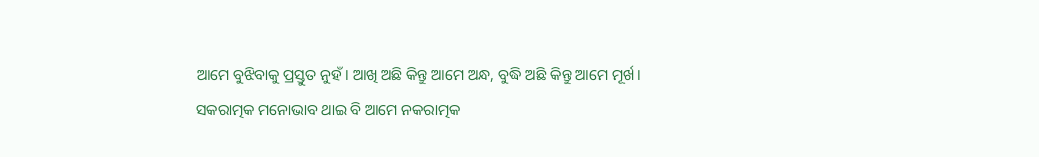ଆମେ ବୁଝିବାକୁ ପ୍ରସ୍ତୁତ ନୁହଁ। ଆଖି ଅଛି କିନ୍ତୁ ଆମେ ଅନ୍ଧ, ବୁଦ୍ଧି ଅଛି କିନ୍ତୁ ଆମେ ମୂର୍ଖ। ସକରାତ୍ମକ ମନୋଭାବ ଥାଇ ବି ଆମେ ନକରାତ୍ମକ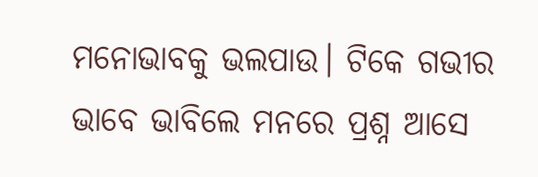ମନୋଭାବକୁ ଭଲପାଉ। ଟିକେ ଗଭୀର ଭାବେ ଭାବିଲେ ମନରେ ପ୍ରଶ୍ନ ଆସେ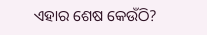ଏହାର ଶେଷ କେଉଁଠି?